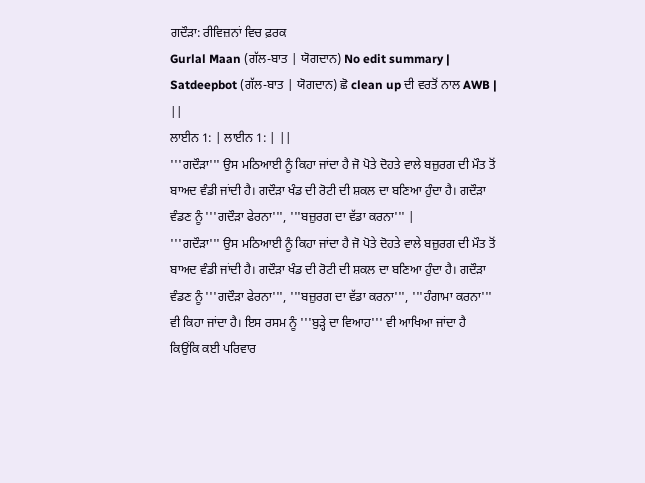ਗਦੌੜਾ: ਰੀਵਿਜ਼ਨਾਂ ਵਿਚ ਫ਼ਰਕ
Gurlal Maan (ਗੱਲ-ਬਾਤ | ਯੋਗਦਾਨ) No edit summary |
Satdeepbot (ਗੱਲ-ਬਾਤ | ਯੋਗਦਾਨ) ਛੋ clean up ਦੀ ਵਰਤੋਂ ਨਾਲ AWB |
||
ਲਾਈਨ 1: | ਲਾਈਨ 1: | ||
'''ਗਦੌੜਾ''' ਉਸ ਮਠਿਆਈ ਨੂੰ ਕਿਹਾ ਜਾਂਦਾ ਹੈ ਜੋ ਪੋਤੇ ਦੋਹਤੇ ਵਾਲੇ ਬਜ਼ੁਰਗ ਦੀ ਮੌਤ ਤੋਂ ਬਾਅਦ ਵੰਡੀ ਜਾਂਦੀ ਹੈ। ਗਦੌੜਾ ਖੰਡ ਦੀ ਰੋਟੀ ਦੀ ਸ਼ਕਲ ਦਾ ਬਣਿਆ ਹੁੰਦਾ ਹੈ। ਗਦੌੜਾ ਵੰਡਣ ਨੂੰ '''ਗਦੌੜਾ ਫੇਰਨਾ''', '''ਬਜ਼ੁਰਗ ਦਾ ਵੱਡਾ ਕਰਨਾ''' |
'''ਗਦੌੜਾ''' ਉਸ ਮਠਿਆਈ ਨੂੰ ਕਿਹਾ ਜਾਂਦਾ ਹੈ ਜੋ ਪੋਤੇ ਦੋਹਤੇ ਵਾਲੇ ਬਜ਼ੁਰਗ ਦੀ ਮੌਤ ਤੋਂ ਬਾਅਦ ਵੰਡੀ ਜਾਂਦੀ ਹੈ। ਗਦੌੜਾ ਖੰਡ ਦੀ ਰੋਟੀ ਦੀ ਸ਼ਕਲ ਦਾ ਬਣਿਆ ਹੁੰਦਾ ਹੈ। ਗਦੌੜਾ ਵੰਡਣ ਨੂੰ '''ਗਦੌੜਾ ਫੇਰਨਾ''', '''ਬਜ਼ੁਰਗ ਦਾ ਵੱਡਾ ਕਰਨਾ''', '''ਹੰਗਾਮਾ ਕਰਨਾ''' ਵੀ ਕਿਹਾ ਜਾਂਦਾ ਹੈ। ਇਸ ਰਸਮ ਨੂੰ '''ਬੁੜ੍ਹੇ ਦਾ ਵਿਆਹ''' ਵੀ ਆਖਿਆ ਜਾਂਦਾ ਹੈ ਕਿਉਂਕਿ ਕਈ ਪਰਿਵਾਰ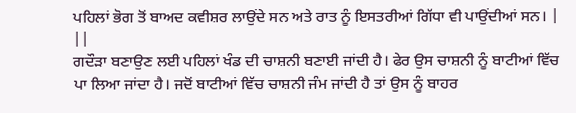ਪਹਿਲਾਂ ਭੋਗ ਤੋਂ ਬਾਅਦ ਕਵੀਸ਼ਰ ਲਾਉਂਦੇ ਸਨ ਅਤੇ ਰਾਤ ਨੂੰ ਇਸਤਰੀਆਂ ਗਿੱਧਾ ਵੀ ਪਾਉਂਦੀਆਂ ਸਨ। |
||
ਗਦੌੜਾ ਬਣਾਉਣ ਲਈ ਪਹਿਲਾਂ ਖੰਡ ਦੀ ਚਾਸ਼ਨੀ ਬਣਾਈ ਜਾਂਦੀ ਹੈ। ਫੇਰ ਉਸ ਚਾਸ਼ਨੀ ਨੂੰ ਬਾਟੀਆਂ ਵਿੱਚ ਪਾ ਲਿਆ ਜਾਂਦਾ ਹੈ। ਜਦੋਂ ਬਾਟੀਆਂ ਵਿੱਚ ਚਾਸ਼ਨੀ ਜੰਮ ਜਾਂਦੀ ਹੈ ਤਾਂ ਉਸ ਨੂੰ ਬਾਹਰ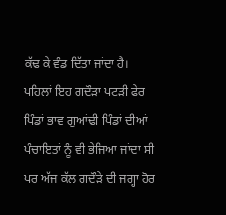ਕੱਢ ਕੇ ਵੰਡ ਦਿੱਤਾ ਜਾਂਦਾ ਹੈ। ਪਹਿਲਾਂ ਇਹ ਗਦੌੜਾ ਪਟੜੀ ਫੇਰ ਪਿੰਡਾਂ ਭਾਵ ਗੁਆਂਢੀ ਪਿੰਡਾਂ ਦੀਆਂ ਪੰਚਾਇਤਾਂ ਨੂੰ ਵੀ ਭੇਜਿਆ ਜਾਂਦਾ ਸੀ ਪਰ ਅੱਜ ਕੱਲ ਗਦੌੜੇ ਦੀ ਜਗ੍ਹਾ ਹੋਰ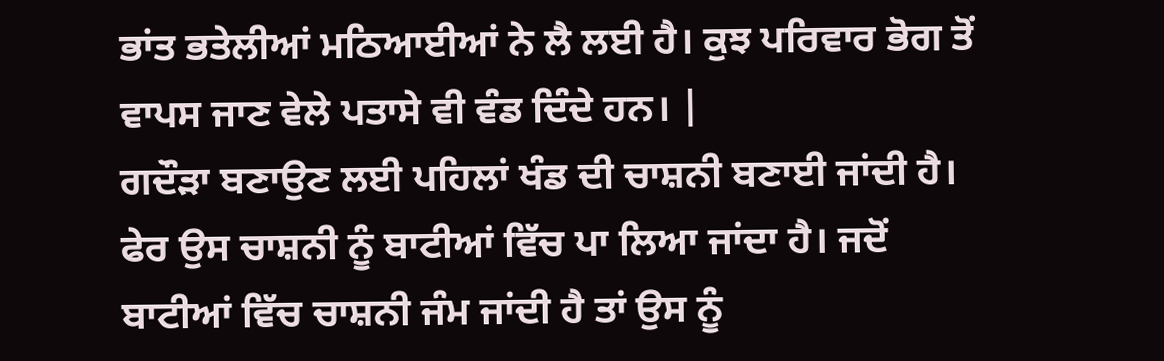ਭਾਂਤ ਭਤੇਲੀਆਂ ਮਠਿਆਈਆਂ ਨੇ ਲੈ ਲਈ ਹੈ। ਕੁਝ ਪਰਿਵਾਰ ਭੋਗ ਤੋਂ ਵਾਪਸ ਜਾਣ ਵੇਲੇ ਪਤਾਸੇ ਵੀ ਵੰਡ ਦਿੰਦੇ ਹਨ। |
ਗਦੌੜਾ ਬਣਾਉਣ ਲਈ ਪਹਿਲਾਂ ਖੰਡ ਦੀ ਚਾਸ਼ਨੀ ਬਣਾਈ ਜਾਂਦੀ ਹੈ। ਫੇਰ ਉਸ ਚਾਸ਼ਨੀ ਨੂੰ ਬਾਟੀਆਂ ਵਿੱਚ ਪਾ ਲਿਆ ਜਾਂਦਾ ਹੈ। ਜਦੋਂ ਬਾਟੀਆਂ ਵਿੱਚ ਚਾਸ਼ਨੀ ਜੰਮ ਜਾਂਦੀ ਹੈ ਤਾਂ ਉਸ ਨੂੰ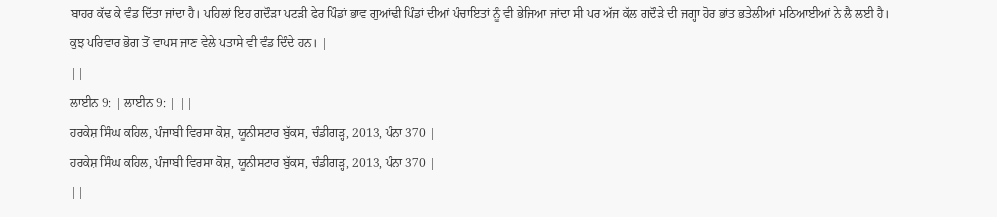ਬਾਹਰ ਕੱਢ ਕੇ ਵੰਡ ਦਿੱਤਾ ਜਾਂਦਾ ਹੈ। ਪਹਿਲਾਂ ਇਹ ਗਦੌੜਾ ਪਟੜੀ ਫੇਰ ਪਿੰਡਾਂ ਭਾਵ ਗੁਆਂਢੀ ਪਿੰਡਾਂ ਦੀਆਂ ਪੰਚਾਇਤਾਂ ਨੂੰ ਵੀ ਭੇਜਿਆ ਜਾਂਦਾ ਸੀ ਪਰ ਅੱਜ ਕੱਲ ਗਦੌੜੇ ਦੀ ਜਗ੍ਹਾ ਹੋਰ ਭਾਂਤ ਭਤੇਲੀਆਂ ਮਠਿਆਈਆਂ ਨੇ ਲੈ ਲਈ ਹੈ। ਕੁਝ ਪਰਿਵਾਰ ਭੋਗ ਤੋਂ ਵਾਪਸ ਜਾਣ ਵੇਲੇ ਪਤਾਸੇ ਵੀ ਵੰਡ ਦਿੰਦੇ ਹਨ। |
||
ਲਾਈਨ 9: | ਲਾਈਨ 9: | ||
ਹਰਕੇਸ਼ ਸਿੰਘ ਕਹਿਲ, ਪੰਜਾਬੀ ਵਿਰਸਾ ਕੋਸ਼, ਯੂਨੀਸਟਾਰ ਬੁੱਕਸ, ਚੰਡੀਗੜ੍ਹ, 2013, ਪੰਨਾ 370 |
ਹਰਕੇਸ਼ ਸਿੰਘ ਕਹਿਲ, ਪੰਜਾਬੀ ਵਿਰਸਾ ਕੋਸ਼, ਯੂਨੀਸਟਾਰ ਬੁੱਕਸ, ਚੰਡੀਗੜ੍ਹ, 2013, ਪੰਨਾ 370 |
||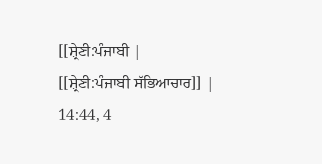[[ਸ਼੍ਰੇਣੀ:ਪੰਜਾਬੀ |
[[ਸ਼੍ਰੇਣੀ:ਪੰਜਾਬੀ ਸੱਭਿਆਚਾਰ]] |
14:44, 4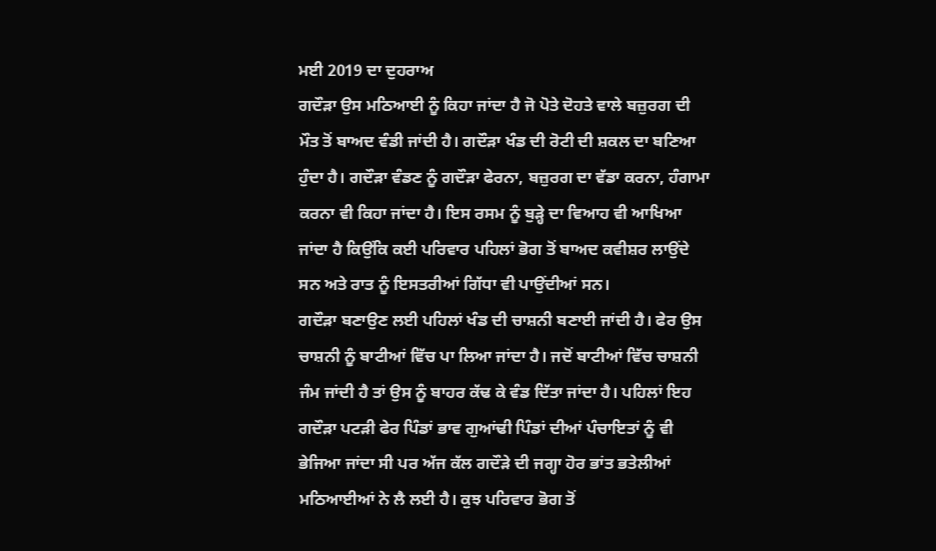ਮਈ 2019 ਦਾ ਦੁਹਰਾਅ
ਗਦੌੜਾ ਉਸ ਮਠਿਆਈ ਨੂੰ ਕਿਹਾ ਜਾਂਦਾ ਹੈ ਜੋ ਪੋਤੇ ਦੋਹਤੇ ਵਾਲੇ ਬਜ਼ੁਰਗ ਦੀ ਮੌਤ ਤੋਂ ਬਾਅਦ ਵੰਡੀ ਜਾਂਦੀ ਹੈ। ਗਦੌੜਾ ਖੰਡ ਦੀ ਰੋਟੀ ਦੀ ਸ਼ਕਲ ਦਾ ਬਣਿਆ ਹੁੰਦਾ ਹੈ। ਗਦੌੜਾ ਵੰਡਣ ਨੂੰ ਗਦੌੜਾ ਫੇਰਨਾ, ਬਜ਼ੁਰਗ ਦਾ ਵੱਡਾ ਕਰਨਾ, ਹੰਗਾਮਾ ਕਰਨਾ ਵੀ ਕਿਹਾ ਜਾਂਦਾ ਹੈ। ਇਸ ਰਸਮ ਨੂੰ ਬੁੜ੍ਹੇ ਦਾ ਵਿਆਹ ਵੀ ਆਖਿਆ ਜਾਂਦਾ ਹੈ ਕਿਉਂਕਿ ਕਈ ਪਰਿਵਾਰ ਪਹਿਲਾਂ ਭੋਗ ਤੋਂ ਬਾਅਦ ਕਵੀਸ਼ਰ ਲਾਉਂਦੇ ਸਨ ਅਤੇ ਰਾਤ ਨੂੰ ਇਸਤਰੀਆਂ ਗਿੱਧਾ ਵੀ ਪਾਉਂਦੀਆਂ ਸਨ।
ਗਦੌੜਾ ਬਣਾਉਣ ਲਈ ਪਹਿਲਾਂ ਖੰਡ ਦੀ ਚਾਸ਼ਨੀ ਬਣਾਈ ਜਾਂਦੀ ਹੈ। ਫੇਰ ਉਸ ਚਾਸ਼ਨੀ ਨੂੰ ਬਾਟੀਆਂ ਵਿੱਚ ਪਾ ਲਿਆ ਜਾਂਦਾ ਹੈ। ਜਦੋਂ ਬਾਟੀਆਂ ਵਿੱਚ ਚਾਸ਼ਨੀ ਜੰਮ ਜਾਂਦੀ ਹੈ ਤਾਂ ਉਸ ਨੂੰ ਬਾਹਰ ਕੱਢ ਕੇ ਵੰਡ ਦਿੱਤਾ ਜਾਂਦਾ ਹੈ। ਪਹਿਲਾਂ ਇਹ ਗਦੌੜਾ ਪਟੜੀ ਫੇਰ ਪਿੰਡਾਂ ਭਾਵ ਗੁਆਂਢੀ ਪਿੰਡਾਂ ਦੀਆਂ ਪੰਚਾਇਤਾਂ ਨੂੰ ਵੀ ਭੇਜਿਆ ਜਾਂਦਾ ਸੀ ਪਰ ਅੱਜ ਕੱਲ ਗਦੌੜੇ ਦੀ ਜਗ੍ਹਾ ਹੋਰ ਭਾਂਤ ਭਤੇਲੀਆਂ ਮਠਿਆਈਆਂ ਨੇ ਲੈ ਲਈ ਹੈ। ਕੁਝ ਪਰਿਵਾਰ ਭੋਗ ਤੋਂ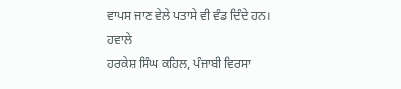ਵਾਪਸ ਜਾਣ ਵੇਲੇ ਪਤਾਸੇ ਵੀ ਵੰਡ ਦਿੰਦੇ ਹਨ।
ਹਵਾਲੇ
ਹਰਕੇਸ਼ ਸਿੰਘ ਕਹਿਲ, ਪੰਜਾਬੀ ਵਿਰਸਾ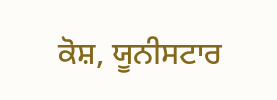ਕੋਸ਼, ਯੂਨੀਸਟਾਰ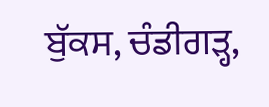ਬੁੱਕਸ, ਚੰਡੀਗੜ੍ਹ,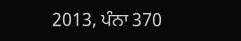2013, ਪੰਨਾ 370